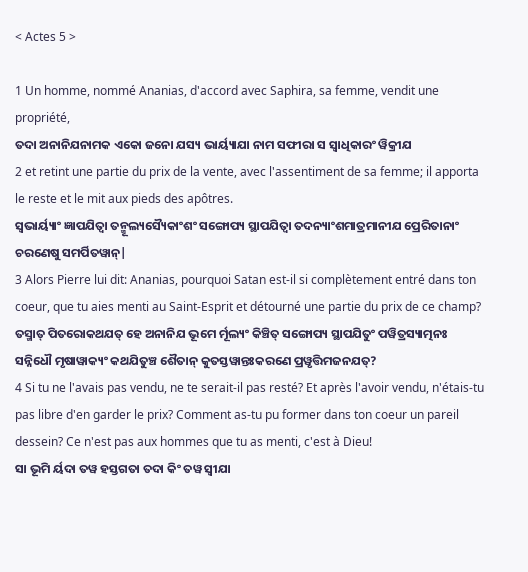< Actes 5 >

1 Un homme, nommé Ananias, d'accord avec Saphira, sa femme, vendit une propriété,
ତଦା ଅନାନିଯନାମକ ଏକୋ ଜନୋ ଯସ୍ୟ ଭାର୍ୟ୍ୟାଯା ନାମ ସଫୀରା ସ ସ୍ୱାଧିକାରଂ ୱିକ୍ରୀଯ
2 et retint une partie du prix de la vente, avec l'assentiment de sa femme; il apporta le reste et le mit aux pieds des apôtres.
ସ୍ୱଭାର୍ୟ୍ୟାଂ ଜ୍ଞାପଯିତ୍ୱା ତନ୍ମୂଲ୍ୟସ୍ୟୈକାଂଶଂ ସଙ୍ଗୋପ୍ୟ ସ୍ଥାପଯିତ୍ୱା ତଦନ୍ୟାଂଶମାତ୍ରମାନୀଯ ପ୍ରେରିତାନାଂ ଚରଣେଷୁ ସମର୍ପିତୱାନ୍|
3 Alors Pierre lui dit: Ananias, pourquoi Satan est-il si complètement entré dans ton coeur, que tu aies menti au Saint-Esprit et détourné une partie du prix de ce champ?
ତସ୍ମାତ୍ ପିତରୋକଥଯତ୍ ହେ ଅନାନିଯ ଭୂମେ ର୍ମୂଲ୍ୟଂ କିଞ୍ଚିତ୍ ସଙ୍ଗୋପ୍ୟ ସ୍ଥାପଯିତୁଂ ପୱିତ୍ରସ୍ୟାତ୍ମନଃ ସନ୍ନିଧୌ ମୃଷାୱାକ୍ୟଂ କଥଯିତୁଞ୍ଚ ଶୈତାନ୍ କୁତସ୍ତୱାନ୍ତଃକରଣେ ପ୍ରୱୃତ୍ତିମଜନଯତ୍?
4 Si tu ne l'avais pas vendu, ne te serait-il pas resté? Et après l'avoir vendu, n'étais-tu pas libre d'en garder le prix? Comment as-tu pu former dans ton coeur un pareil dessein? Ce n'est pas aux hommes que tu as menti, c'est à Dieu!
ସା ଭୂମି ର୍ୟଦା ତୱ ହସ୍ତଗତା ତଦା କିଂ ତୱ ସ୍ୱୀଯା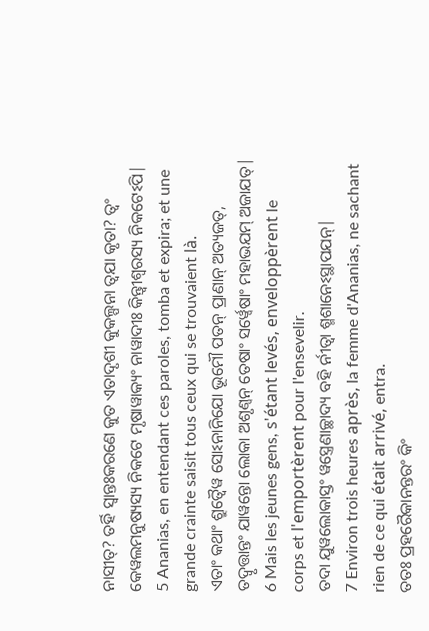ନାସୀତ୍? ତର୍ହି ସ୍ୱାନ୍ତଃକରଣେ କୁତ ଏତାଦୃଶୀ କୁକଲ୍ପନା ତ୍ୱଯା କୃତା? ତ୍ୱଂ କେୱଲମନୁଷ୍ୟସ୍ୟ ନିକଟେ ମୃଷାୱାକ୍ୟଂ ନାୱାଦୀଃ କିନ୍ତ୍ୱୀଶ୍ୱରସ୍ୟ ନିକଟେଽପି|
5 Ananias, en entendant ces paroles, tomba et expira; et une grande crainte saisit tous ceux qui se trouvaient là.
ଏତାଂ କଥାଂ ଶ୍ରୁତ୍ୱୈୱ ସୋଽନାନିଯୋ ଭୂମୌ ପତନ୍ ପ୍ରାଣାନ୍ ଅତ୍ୟଜତ୍, ତଦ୍ୱୃତ୍ତାନ୍ତଂ ଯାୱନ୍ତୋ ଲୋକା ଅଶୃଣ୍ୱନ୍ ତେଷାଂ ସର୍ୱ୍ୱେଷାଂ ମହାଭଯମ୍ ଅଜାଯତ୍|
6 Mais les jeunes gens, s'étant levés, enveloppèrent le corps et l'emportèrent pour l'ensevelir.
ତଦା ଯୁୱଲୋକାସ୍ତଂ ୱସ୍ତ୍ରେଣାଚ୍ଛାଦ୍ୟ ବହି ର୍ନୀତ୍ୱା ଶ୍ମଶାନେଽସ୍ଥାପଯନ୍|
7 Environ trois heures après, la femme d'Ananias, ne sachant rien de ce qui était arrivé, entra.
ତତଃ ପ୍ରହରୈକାନନ୍ତରଂ କିଂ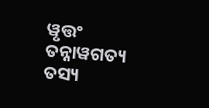ୱୃତ୍ତଂ ତନ୍ନାୱଗତ୍ୟ ତସ୍ୟ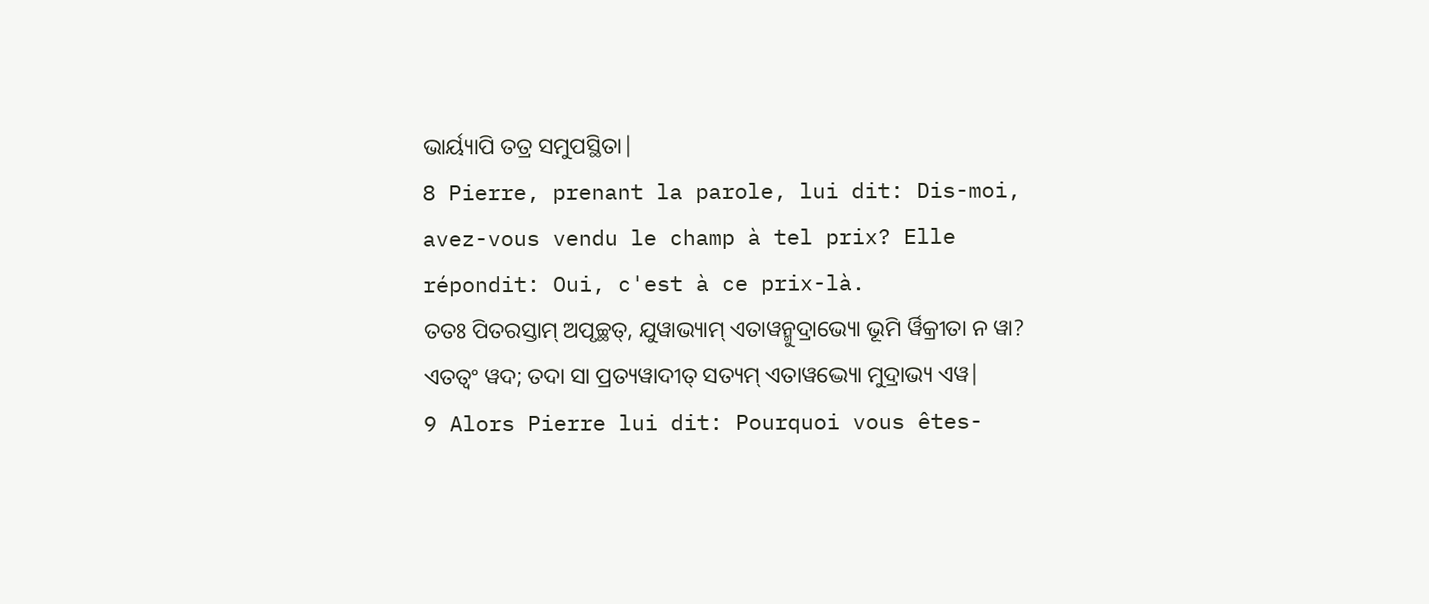ଭାର୍ୟ୍ୟାପି ତତ୍ର ସମୁପସ୍ଥିତା|
8 Pierre, prenant la parole, lui dit: Dis-moi, avez-vous vendu le champ à tel prix? Elle répondit: Oui, c'est à ce prix-là.
ତତଃ ପିତରସ୍ତାମ୍ ଅପୃଚ୍ଛତ୍, ଯୁୱାଭ୍ୟାମ୍ ଏତାୱନ୍ମୁଦ୍ରାଭ୍ୟୋ ଭୂମି ର୍ୱିକ୍ରୀତା ନ ୱା? ଏତତ୍ୱଂ ୱଦ; ତଦା ସା ପ୍ରତ୍ୟୱାଦୀତ୍ ସତ୍ୟମ୍ ଏତାୱଦ୍ଭ୍ୟୋ ମୁଦ୍ରାଭ୍ୟ ଏୱ|
9 Alors Pierre lui dit: Pourquoi vous êtes-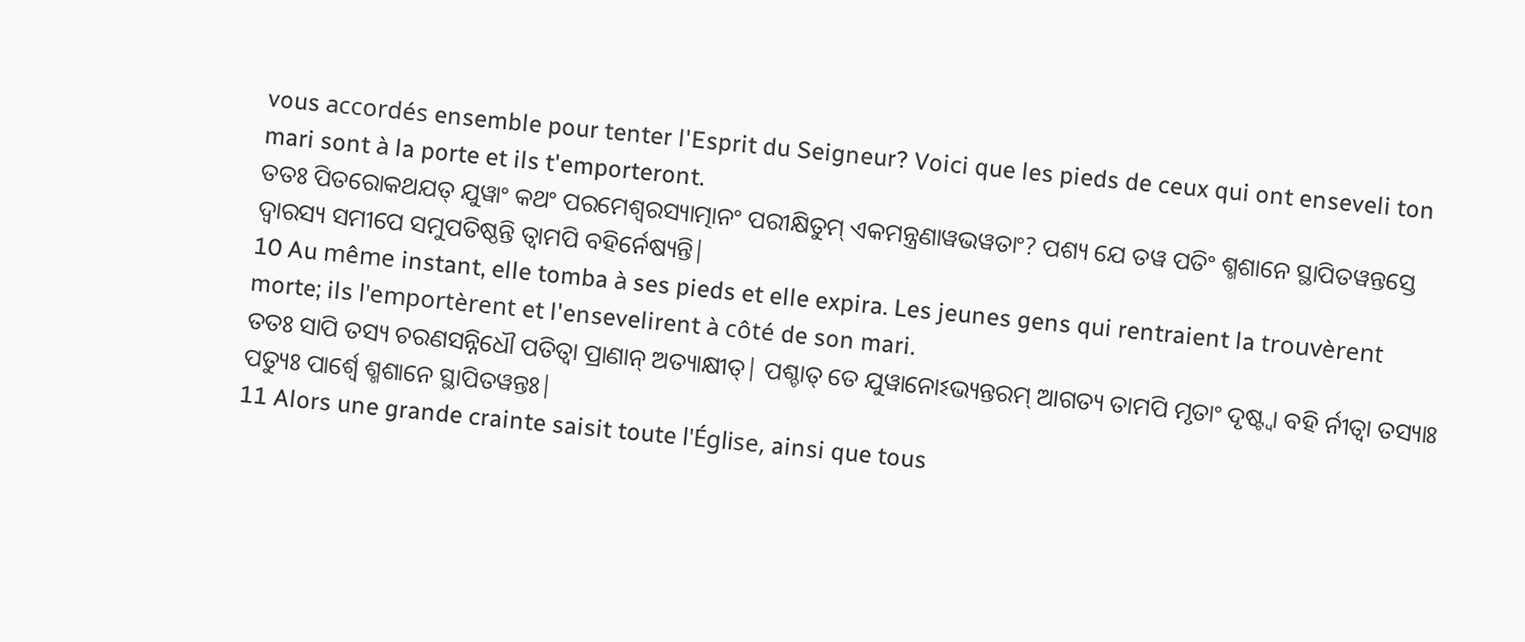vous accordés ensemble pour tenter l'Esprit du Seigneur? Voici que les pieds de ceux qui ont enseveli ton mari sont à la porte et ils t'emporteront.
ତତଃ ପିତରୋକଥଯତ୍ ଯୁୱାଂ କଥଂ ପରମେଶ୍ୱରସ୍ୟାତ୍ମାନଂ ପରୀକ୍ଷିତୁମ୍ ଏକମନ୍ତ୍ରଣାୱଭୱତାଂ? ପଶ୍ୟ ଯେ ତୱ ପତିଂ ଶ୍ମଶାନେ ସ୍ଥାପିତୱନ୍ତସ୍ତେ ଦ୍ୱାରସ୍ୟ ସମୀପେ ସମୁପତିଷ୍ଠନ୍ତି ତ୍ୱାମପି ବହିର୍ନେଷ୍ୟନ୍ତି|
10 Au même instant, elle tomba à ses pieds et elle expira. Les jeunes gens qui rentraient la trouvèrent morte; ils l'emportèrent et l'ensevelirent à côté de son mari.
ତତଃ ସାପି ତସ୍ୟ ଚରଣସନ୍ନିଧୌ ପତିତ୍ୱା ପ୍ରାଣାନ୍ ଅତ୍ୟାକ୍ଷୀତ୍| ପଶ୍ଚାତ୍ ତେ ଯୁୱାନୋଽଭ୍ୟନ୍ତରମ୍ ଆଗତ୍ୟ ତାମପି ମୃତାଂ ଦୃଷ୍ଟ୍ୱା ବହି ର୍ନୀତ୍ୱା ତସ୍ୟାଃ ପତ୍ୟୁଃ ପାର୍ଶ୍ୱେ ଶ୍ମଶାନେ ସ୍ଥାପିତୱନ୍ତଃ|
11 Alors une grande crainte saisit toute l'Église, ainsi que tous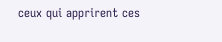ceux qui apprirent ces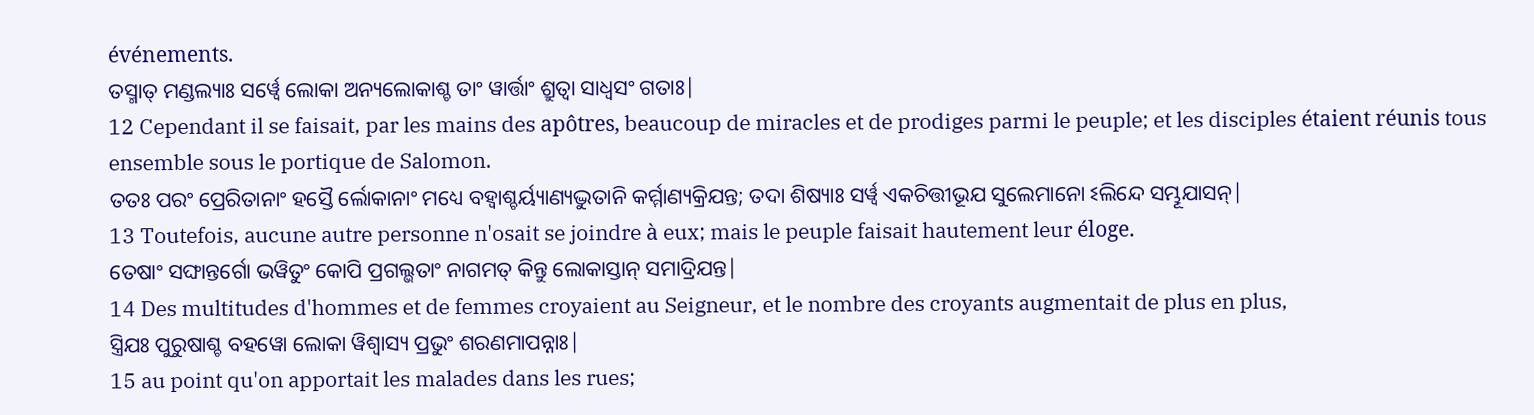événements.
ତସ୍ମାତ୍ ମଣ୍ଡଲ୍ୟାଃ ସର୍ୱ୍ୱେ ଲୋକା ଅନ୍ୟଲୋକାଶ୍ଚ ତାଂ ୱାର୍ତ୍ତାଂ ଶ୍ରୁତ୍ୱା ସାଧ୍ୱସଂ ଗତାଃ|
12 Cependant il se faisait, par les mains des apôtres, beaucoup de miracles et de prodiges parmi le peuple; et les disciples étaient réunis tous ensemble sous le portique de Salomon.
ତତଃ ପରଂ ପ୍ରେରିତାନାଂ ହସ୍ତୈ ର୍ଲୋକାନାଂ ମଧ୍ୟେ ବହ୍ୱାଶ୍ଚର୍ୟ୍ୟାଣ୍ୟଦ୍ଭୁତାନି କର୍ମ୍ମାଣ୍ୟକ୍ରିଯନ୍ତ; ତଦା ଶିଷ୍ୟାଃ ସର୍ୱ୍ୱ ଏକଚିତ୍ତୀଭୂଯ ସୁଲେମାନୋ ଽଲିନ୍ଦେ ସମ୍ଭୂଯାସନ୍|
13 Toutefois, aucune autre personne n'osait se joindre à eux; mais le peuple faisait hautement leur éloge.
ତେଷାଂ ସଙ୍ଘାନ୍ତର୍ଗୋ ଭୱିତୁଂ କୋପି ପ୍ରଗଲ୍ଭତାଂ ନାଗମତ୍ କିନ୍ତୁ ଲୋକାସ୍ତାନ୍ ସମାଦ୍ରିଯନ୍ତ|
14 Des multitudes d'hommes et de femmes croyaient au Seigneur, et le nombre des croyants augmentait de plus en plus,
ସ୍ତ୍ରିଯଃ ପୁରୁଷାଶ୍ଚ ବହୱୋ ଲୋକା ୱିଶ୍ୱାସ୍ୟ ପ୍ରଭୁଂ ଶରଣମାପନ୍ନାଃ|
15 au point qu'on apportait les malades dans les rues;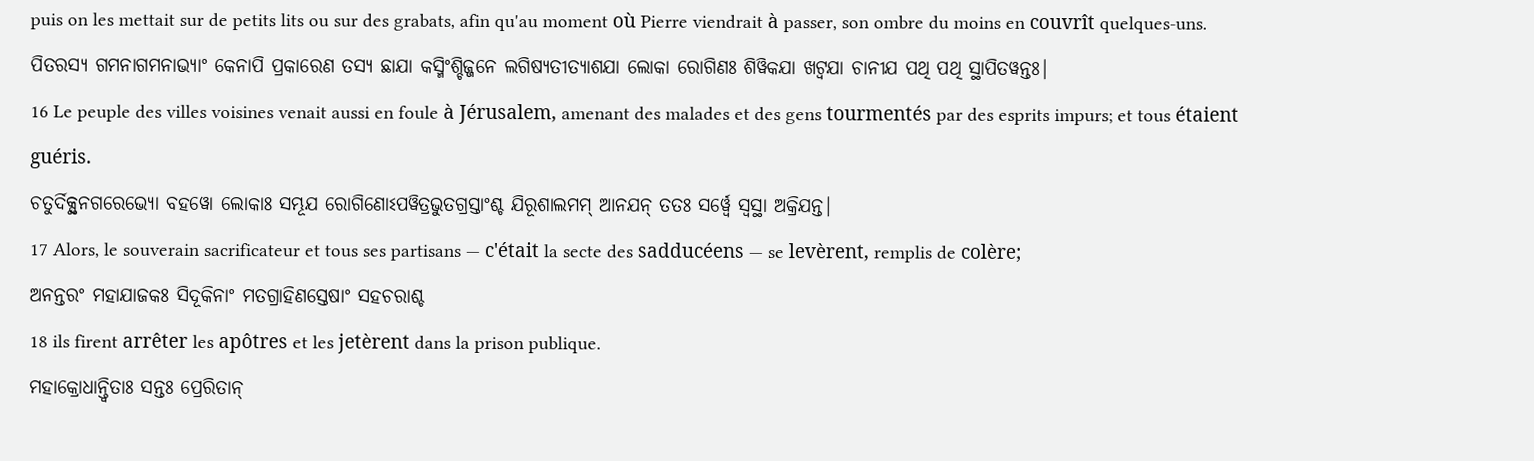puis on les mettait sur de petits lits ou sur des grabats, afin qu'au moment où Pierre viendrait à passer, son ombre du moins en couvrît quelques-uns.
ପିତରସ୍ୟ ଗମନାଗମନାଭ୍ୟାଂ କେନାପି ପ୍ରକାରେଣ ତସ୍ୟ ଛାଯା କସ୍ମିଂଶ୍ଚିଜ୍ଜନେ ଲଗିଷ୍ୟତୀତ୍ୟାଶଯା ଲୋକା ରୋଗିଣଃ ଶିୱିକଯା ଖଟ୍ୱଯା ଚାନୀଯ ପଥି ପଥି ସ୍ଥାପିତୱନ୍ତଃ|
16 Le peuple des villes voisines venait aussi en foule à Jérusalem, amenant des malades et des gens tourmentés par des esprits impurs; et tous étaient guéris.
ଚତୁର୍ଦିକ୍ସ୍ଥନଗରେଭ୍ୟୋ ବହୱୋ ଲୋକାଃ ସମ୍ଭୂଯ ରୋଗିଣୋଽପୱିତ୍ରଭୁତଗ୍ରସ୍ତାଂଶ୍ଚ ଯିରୂଶାଲମମ୍ ଆନଯନ୍ ତତଃ ସର୍ୱ୍ୱେ ସ୍ୱସ୍ଥା ଅକ୍ରିଯନ୍ତ|
17 Alors, le souverain sacrificateur et tous ses partisans — c'était la secte des sadducéens — se levèrent, remplis de colère;
ଅନନ୍ତରଂ ମହାଯାଜକଃ ସିଦୂକିନାଂ ମତଗ୍ରାହିଣସ୍ତେଷାଂ ସହଚରାଶ୍ଚ
18 ils firent arrêter les apôtres et les jetèrent dans la prison publique.
ମହାକ୍ରୋଧାନ୍ତ୍ୱିତାଃ ସନ୍ତଃ ପ୍ରେରିତାନ୍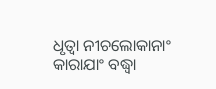ଧୃତ୍ୱା ନୀଚଲୋକାନାଂ କାରାଯାଂ ବଦ୍ଧ୍ୱା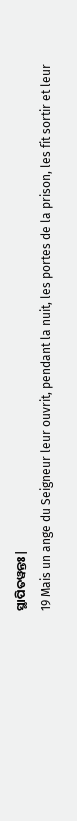ସ୍ଥାପିତୱନ୍ତଃ|
19 Mais un ange du Seigneur leur ouvrit, pendant la nuit, les portes de la prison, les fit sortir et leur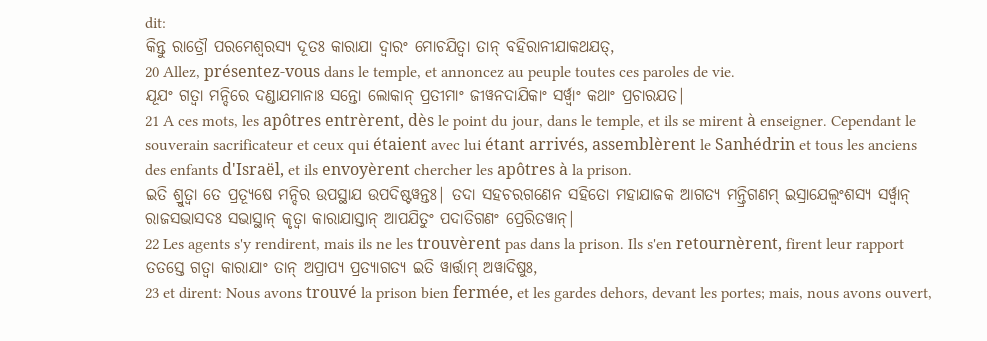dit:
କିନ୍ତୁ ରାତ୍ରୌ ପରମେଶ୍ୱରସ୍ୟ ଦୂତଃ କାରାଯା ଦ୍ୱାରଂ ମୋଚଯିତ୍ୱା ତାନ୍ ବହିରାନୀଯାକଥଯତ୍,
20 Allez, présentez-vous dans le temple, et annoncez au peuple toutes ces paroles de vie.
ଯୂଯଂ ଗତ୍ୱା ମନ୍ଦିରେ ଦଣ୍ଡାଯମାନାଃ ସନ୍ତୋ ଲୋକାନ୍ ପ୍ରତୀମାଂ ଜୀୱନଦାଯିକାଂ ସର୍ୱ୍ୱାଂ କଥାଂ ପ୍ରଚାରଯତ|
21 A ces mots, les apôtres entrèrent, dès le point du jour, dans le temple, et ils se mirent à enseigner. Cependant le souverain sacrificateur et ceux qui étaient avec lui étant arrivés, assemblèrent le Sanhédrin et tous les anciens des enfants d'Israël, et ils envoyèrent chercher les apôtres à la prison.
ଇତି ଶ୍ରୁତ୍ୱା ତେ ପ୍ରତ୍ୟୂଷେ ମନ୍ଦିର ଉପସ୍ଥାଯ ଉପଦିଷ୍ଟୱନ୍ତଃ| ତଦା ସହଚରଗଣେନ ସହିତୋ ମହାଯାଜକ ଆଗତ୍ୟ ମନ୍ତ୍ରିଗଣମ୍ ଇସ୍ରାଯେଲ୍ୱଂଶସ୍ୟ ସର୍ୱ୍ୱାନ୍ ରାଜସଭାସଦଃ ସଭାସ୍ଥାନ୍ କୃତ୍ୱା କାରାଯାସ୍ତାନ୍ ଆପଯିତୁଂ ପଦାତିଗଣଂ ପ୍ରେରିତୱାନ୍|
22 Les agents s'y rendirent, mais ils ne les trouvèrent pas dans la prison. Ils s'en retournèrent, firent leur rapport
ତତସ୍ତେ ଗତ୍ୱା କାରାଯାଂ ତାନ୍ ଅପ୍ରାପ୍ୟ ପ୍ରତ୍ୟାଗତ୍ୟ ଇତି ୱାର୍ତ୍ତାମ୍ ଅୱାଦିଷୁଃ,
23 et dirent: Nous avons trouvé la prison bien fermée, et les gardes dehors, devant les portes; mais, nous avons ouvert,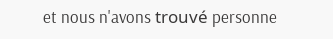et nous n'avons trouvé personne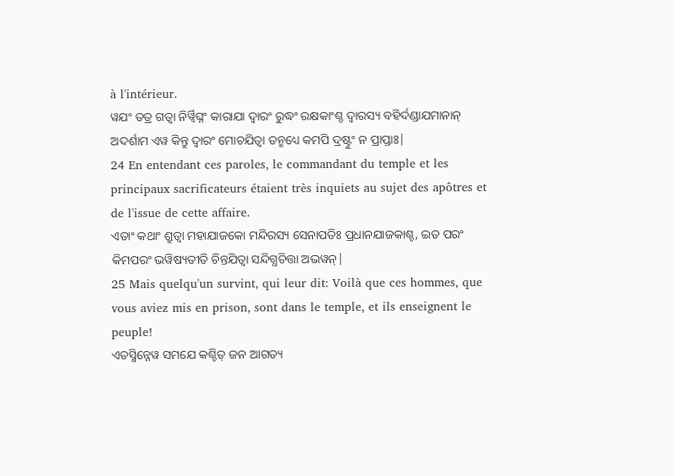à l'intérieur.
ୱଯଂ ତତ୍ର ଗତ୍ୱା ନିର୍ୱ୍ୱିଘ୍ନଂ କାରାଯା ଦ୍ୱାରଂ ରୁଦ୍ଧଂ ରକ୍ଷକାଂଶ୍ଚ ଦ୍ୱାରସ୍ୟ ବହିର୍ଦଣ୍ଡାଯମାନାନ୍ ଅଦର୍ଶାମ ଏୱ କିନ୍ତୁ ଦ୍ୱାରଂ ମୋଚଯିତ୍ୱା ତନ୍ମଧ୍ୟେ କମପି ଦ୍ରଷ୍ଟୁଂ ନ ପ୍ରାପ୍ତାଃ|
24 En entendant ces paroles, le commandant du temple et les principaux sacrificateurs étaient très inquiets au sujet des apôtres et de l'issue de cette affaire.
ଏତାଂ କଥାଂ ଶ୍ରୁତ୍ୱା ମହାଯାଜକୋ ମନ୍ଦିରସ୍ୟ ସେନାପତିଃ ପ୍ରଧାନଯାଜକାଶ୍ଚ, ଇତ ପରଂ କିମପରଂ ଭୱିଷ୍ୟତୀତି ଚିନ୍ତଯିତ୍ୱା ସନ୍ଦିଗ୍ଧଚିତ୍ତା ଅଭୱନ୍|
25 Mais quelqu'un survint, qui leur dit: Voilà que ces hommes, que vous aviez mis en prison, sont dans le temple, et ils enseignent le peuple!
ଏତସ୍ମିନ୍ନେୱ ସମଯେ କଶ୍ଚିତ୍ ଜନ ଆଗତ୍ୟ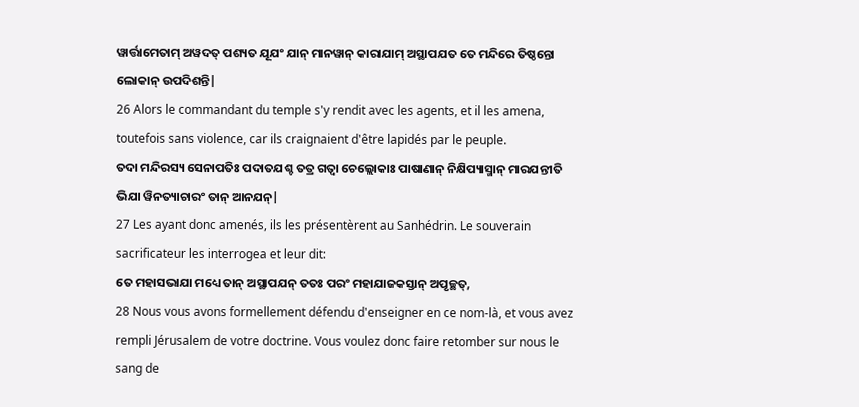ୱାର୍ତ୍ତାମେତାମ୍ ଅୱଦତ୍ ପଶ୍ୟତ ଯୂଯଂ ଯାନ୍ ମାନୱାନ୍ କାରାଯାମ୍ ଅସ୍ଥାପଯତ ତେ ମନ୍ଦିରେ ତିଷ୍ଠନ୍ତୋ ଲୋକାନ୍ ଉପଦିଶନ୍ତି|
26 Alors le commandant du temple s'y rendit avec les agents, et il les amena, toutefois sans violence, car ils craignaient d'être lapidés par le peuple.
ତଦା ମନ୍ଦିରସ୍ୟ ସେନାପତିଃ ପଦାତଯଶ୍ଚ ତତ୍ର ଗତ୍ୱା ଚେଲ୍ଲୋକାଃ ପାଷାଣାନ୍ ନିକ୍ଷିପ୍ୟାସ୍ମାନ୍ ମାରଯନ୍ତୀତି ଭିଯା ୱିନତ୍ୟାଚାରଂ ତାନ୍ ଆନଯନ୍|
27 Les ayant donc amenés, ils les présentèrent au Sanhédrin. Le souverain sacrificateur les interrogea et leur dit:
ତେ ମହାସଭାଯା ମଧ୍ୟେ ତାନ୍ ଅସ୍ଥାପଯନ୍ ତତଃ ପରଂ ମହାଯାଜକସ୍ତାନ୍ ଅପୃଚ୍ଛତ୍,
28 Nous vous avons formellement défendu d'enseigner en ce nom-là, et vous avez rempli Jérusalem de votre doctrine. Vous voulez donc faire retomber sur nous le sang de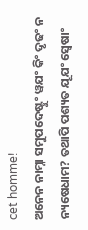cet homme!
ଅନେନ ନାମ୍ନା ସମୁପଦେଷ୍ଟୁଂ ୱଯଂ କିଂ ଦୃଢଂ ନ ନ୍ୟଷେଧାମ? ତଥାପି ପଶ୍ୟତ ଯୂଯଂ ସ୍ୱେଷାଂ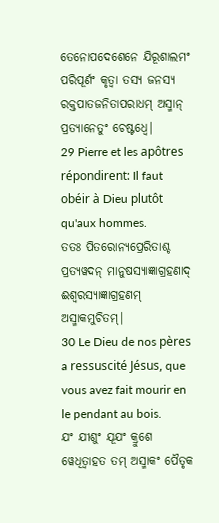ତେନୋପଦେଶେନେ ଯିରୂଶାଲମଂ ପରିପୂର୍ଣଂ କୃତ୍ୱା ତସ୍ୟ ଜନସ୍ୟ ରକ୍ତପାତଜନିତାପରାଧମ୍ ଅସ୍ମାନ୍ ପ୍ରତ୍ୟାନେତୁଂ ଚେଷ୍ଟଧ୍ୱେ|
29 Pierre et les apôtres répondirent: Il faut obéir à Dieu plutôt qu'aux hommes.
ତତଃ ପିତରୋନ୍ୟପ୍ରେରିତାଶ୍ଚ ପ୍ରତ୍ୟୱଦନ୍ ମାନୁଷସ୍ୟାଜ୍ଞାଗ୍ରହଣାଦ୍ ଈଶ୍ୱରସ୍ୟାଜ୍ଞାଗ୍ରହଣମ୍ ଅସ୍ମାକମୁଚିତମ୍|
30 Le Dieu de nos pères a ressuscité Jésus, que vous avez fait mourir en le pendant au bois.
ଯଂ ଯୀଶୁଂ ଯୂଯଂ କ୍ରୁଶେ ୱେଧିତ୍ୱାହତ ତମ୍ ଅସ୍ମାକଂ ପୈତୃକ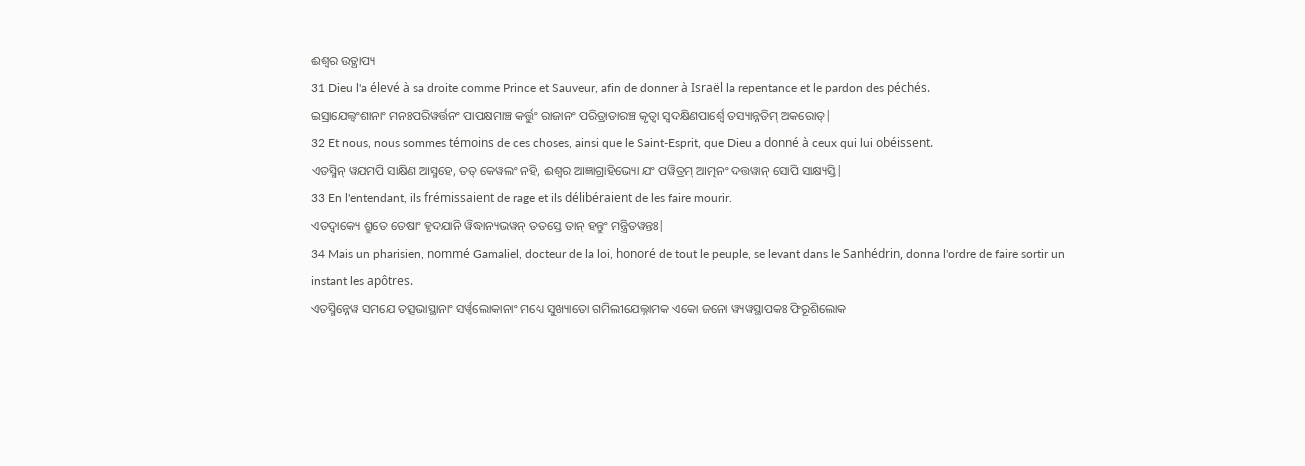ଈଶ୍ୱର ଉତ୍ଥାପ୍ୟ
31 Dieu l'a élevé à sa droite comme Prince et Sauveur, afin de donner à Israël la repentance et le pardon des péchés.
ଇସ୍ରାଯେଲ୍ୱଂଶାନାଂ ମନଃପରିୱର୍ତ୍ତନଂ ପାପକ୍ଷମାଞ୍ଚ କର୍ତ୍ତୁଂ ରାଜାନଂ ପରିତ୍ରାତାରଞ୍ଚ କୃତ୍ୱା ସ୍ୱଦକ୍ଷିଣପାର୍ଶ୍ୱେ ତସ୍ୟାନ୍ନତିମ୍ ଅକରୋତ୍|
32 Et nous, nous sommes témoins de ces choses, ainsi que le Saint-Esprit, que Dieu a donné à ceux qui lui obéissent.
ଏତସ୍ମିନ୍ ୱଯମପି ସାକ୍ଷିଣ ଆସ୍ମହେ, ତତ୍ କେୱଲଂ ନହି, ଈଶ୍ୱର ଆଜ୍ଞାଗ୍ରାହିଭ୍ୟୋ ଯଂ ପୱିତ୍ରମ୍ ଆତ୍ମନଂ ଦତ୍ତୱାନ୍ ସୋପି ସାକ୍ଷ୍ୟସ୍ତି|
33 En l'entendant, ils frémissaient de rage et ils délibéraient de les faire mourir.
ଏତଦ୍ୱାକ୍ୟେ ଶ୍ରୁତେ ତେଷାଂ ହୃଦଯାନି ୱିଦ୍ଧାନ୍ୟଭୱନ୍ ତତସ୍ତେ ତାନ୍ ହନ୍ତୁଂ ମନ୍ତ୍ରିତୱନ୍ତଃ|
34 Mais un pharisien, nommé Gamaliel, docteur de la loi, honoré de tout le peuple, se levant dans le Sanhédrin, donna l'ordre de faire sortir un instant les apôtres.
ଏତସ୍ମିନ୍ନେୱ ସମଯେ ତତ୍ସଭାସ୍ଥାନାଂ ସର୍ୱ୍ୱଲୋକାନାଂ ମଧ୍ୟେ ସୁଖ୍ୟାତୋ ଗମିଲୀଯେଲ୍ନାମକ ଏକୋ ଜନୋ ୱ୍ୟୱସ୍ଥାପକଃ ଫିରୂଶିଲୋକ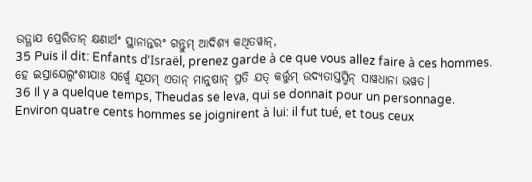ଉତ୍ଥାଯ ପ୍ରେରିତାନ୍ କ୍ଷଣାର୍ଥଂ ସ୍ଥାନାନ୍ତରଂ ଗନ୍ତୁମ୍ ଆଦିଶ୍ୟ କଥିତୱାନ୍,
35 Puis il dit: Enfants d'Israël, prenez garde à ce que vous allez faire à ces hommes.
ହେ ଇସ୍ରାଯେଲ୍ୱଂଶୀଯାଃ ସର୍ୱ୍ୱେ ଯୂଯମ୍ ଏତାନ୍ ମାନୁଷାନ୍ ପ୍ରତି ଯତ୍ କର୍ତ୍ତୁମ୍ ଉଦ୍ୟତାସ୍ତସ୍ମିନ୍ ସାୱଧାନା ଭୱତ|
36 Il y a quelque temps, Theudas se leva, qui se donnait pour un personnage. Environ quatre cents hommes se joignirent à lui: il fut tué, et tous ceux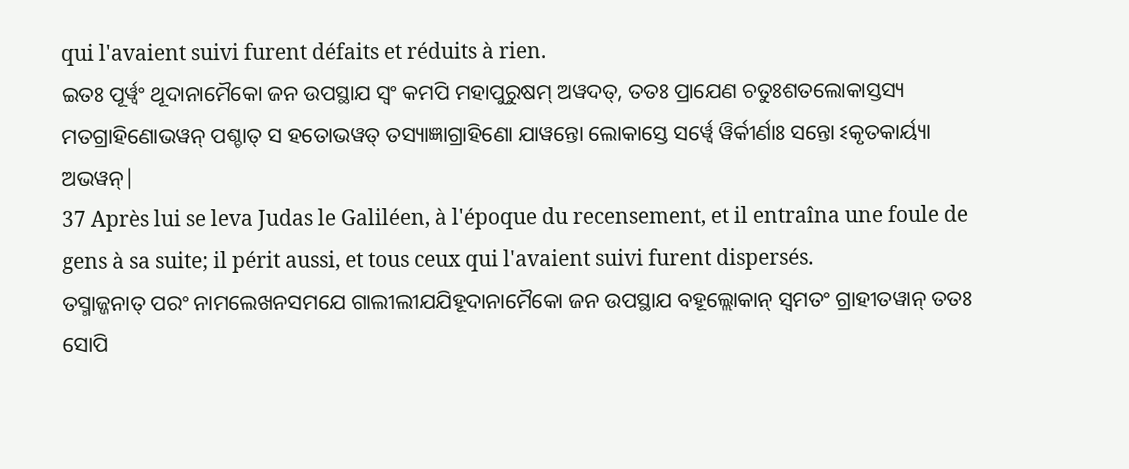qui l'avaient suivi furent défaits et réduits à rien.
ଇତଃ ପୂର୍ୱ୍ୱଂ ଥୂଦାନାମୈକୋ ଜନ ଉପସ୍ଥାଯ ସ୍ୱଂ କମପି ମହାପୁରୁଷମ୍ ଅୱଦତ୍, ତତଃ ପ୍ରାଯେଣ ଚତୁଃଶତଲୋକାସ୍ତସ୍ୟ ମତଗ୍ରାହିଣୋଭୱନ୍ ପଶ୍ଚାତ୍ ସ ହତୋଭୱତ୍ ତସ୍ୟାଜ୍ଞାଗ୍ରାହିଣୋ ଯାୱନ୍ତୋ ଲୋକାସ୍ତେ ସର୍ୱ୍ୱେ ୱିର୍କୀର୍ଣାଃ ସନ୍ତୋ ଽକୃତକାର୍ୟ୍ୟା ଅଭୱନ୍|
37 Après lui se leva Judas le Galiléen, à l'époque du recensement, et il entraîna une foule de gens à sa suite; il périt aussi, et tous ceux qui l'avaient suivi furent dispersés.
ତସ୍ମାଜ୍ଜନାତ୍ ପରଂ ନାମଲେଖନସମଯେ ଗାଲୀଲୀଯଯିହୂଦାନାମୈକୋ ଜନ ଉପସ୍ଥାଯ ବହୂଲ୍ଲୋକାନ୍ ସ୍ୱମତଂ ଗ୍ରାହୀତୱାନ୍ ତତଃ ସୋପି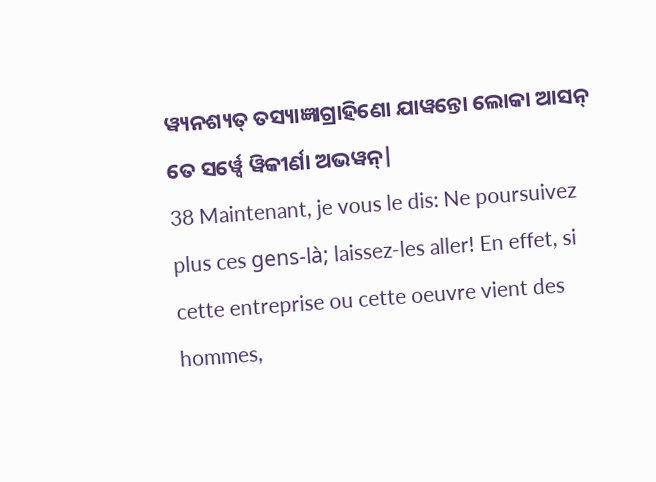ୱ୍ୟନଶ୍ୟତ୍ ତସ୍ୟାଜ୍ଞାଗ୍ରାହିଣୋ ଯାୱନ୍ତୋ ଲୋକା ଆସନ୍ ତେ ସର୍ୱ୍ୱେ ୱିକୀର୍ଣା ଅଭୱନ୍|
38 Maintenant, je vous le dis: Ne poursuivez plus ces gens-là; laissez-les aller! En effet, si cette entreprise ou cette oeuvre vient des hommes,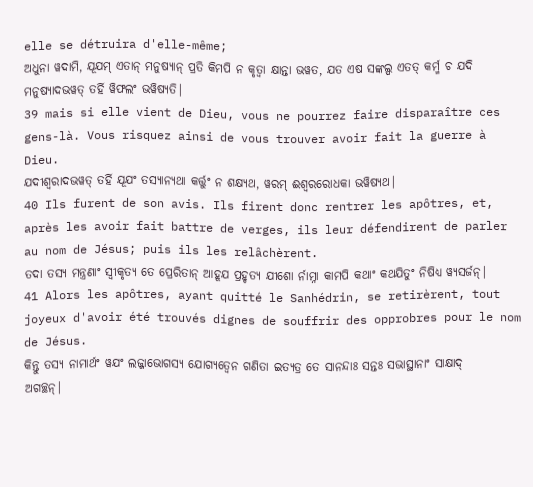elle se détruira d'elle-même;
ଅଧୁନା ୱଦାମି, ଯୂଯମ୍ ଏତାନ୍ ମନୁଷ୍ୟାନ୍ ପ୍ରତି କିମପି ନ କୃତ୍ୱା କ୍ଷାନ୍ତା ଭୱତ, ଯତ ଏଷ ସଙ୍କଲ୍ପ ଏତତ୍ କର୍ମ୍ମ ଚ ଯଦି ମନୁଷ୍ୟାଦଭୱତ୍ ତର୍ହି ୱିଫଲଂ ଭୱିଷ୍ୟତି|
39 mais si elle vient de Dieu, vous ne pourrez faire disparaître ces gens-là. Vous risquez ainsi de vous trouver avoir fait la guerre à Dieu.
ଯଦୀଶ୍ୱରାଦଭୱତ୍ ତର୍ହି ଯୂଯଂ ତସ୍ୟାନ୍ୟଥା କର୍ତ୍ତୁଂ ନ ଶକ୍ଷ୍ୟଥ, ୱରମ୍ ଈଶ୍ୱରରୋଧକା ଭୱିଷ୍ୟଥ|
40 Ils furent de son avis. Ils firent donc rentrer les apôtres, et, après les avoir fait battre de verges, ils leur défendirent de parler au nom de Jésus; puis ils les relâchèrent.
ତଦା ତସ୍ୟ ମନ୍ତ୍ରଣାଂ ସ୍ୱୀକୃତ୍ୟ ତେ ପ୍ରେରିତାନ୍ ଆହୂଯ ପ୍ରହୃତ୍ୟ ଯୀଶୋ ର୍ନାମ୍ନା କାମପି କଥାଂ କଥଯିତୁଂ ନିଷିଧ୍ୟ ୱ୍ୟସର୍ଜନ୍|
41 Alors les apôtres, ayant quitté le Sanhédrin, se retirèrent, tout joyeux d'avoir été trouvés dignes de souffrir des opprobres pour le nom de Jésus.
କିନ୍ତୁ ତସ୍ୟ ନାମାର୍ଥଂ ୱଯଂ ଲଜ୍ଜାଭୋଗସ୍ୟ ଯୋଗ୍ୟତ୍ୱେନ ଗଣିତା ଇତ୍ୟତ୍ର ତେ ସାନନ୍ଦାଃ ସନ୍ତଃ ସଭାସ୍ଥାନାଂ ସାକ୍ଷାଦ୍ ଅଗଚ୍ଛନ୍|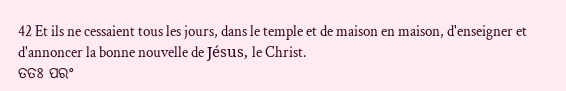42 Et ils ne cessaient tous les jours, dans le temple et de maison en maison, d'enseigner et d'annoncer la bonne nouvelle de Jésus, le Christ.
ତତଃ ପରଂ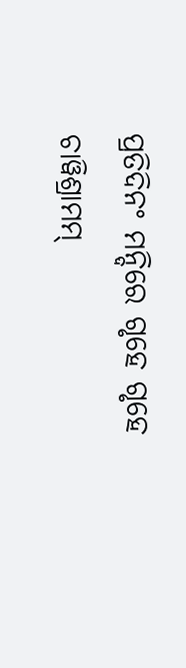ପ୍ରତିଦିନଂ ମନ୍ଦିରେ ଗୃହେ ଗୃହେ ଚାୱିଶ୍ରାମମ୍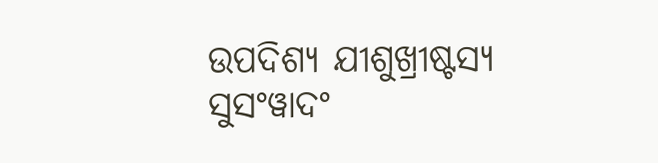ଉପଦିଶ୍ୟ ଯୀଶୁଖ୍ରୀଷ୍ଟସ୍ୟ ସୁସଂୱାଦଂ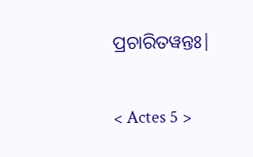ପ୍ରଚାରିତୱନ୍ତଃ|

< Actes 5 >